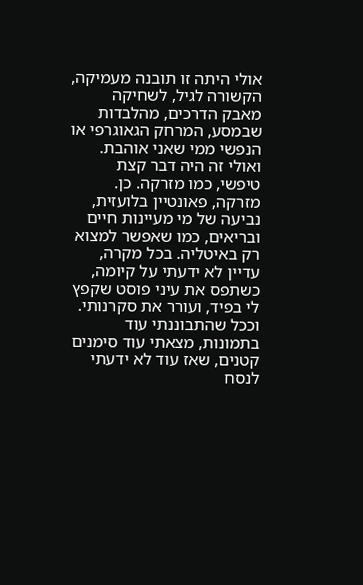אולי היתה זו תובנה מעמיקה, הקשורה לגיל, לשחיקה מאבק הדרכים, מהלבדות שבמסע, המרחק הגאוגרפי או הנפשי ממי שאני אוהבת. ואולי זה היה דבר קצת טיפשי, כמו מזרקה. כן. מזרקה, פאונטיין בלועזית, נביעה של מי מעיינות חיים ובריאים, כמו שאפשר למצוא רק באיטליה. בכל מקרה, עדיין לא ידעתי על קיומה, כשתפס את עיני פוסט שקפץ לי בפיד, ועורר את סקרנותי.
וככל שהתבוננתי עוד בתמונות, מצאתי עוד סימנים קטנים, שאז עוד לא ידעתי לנסח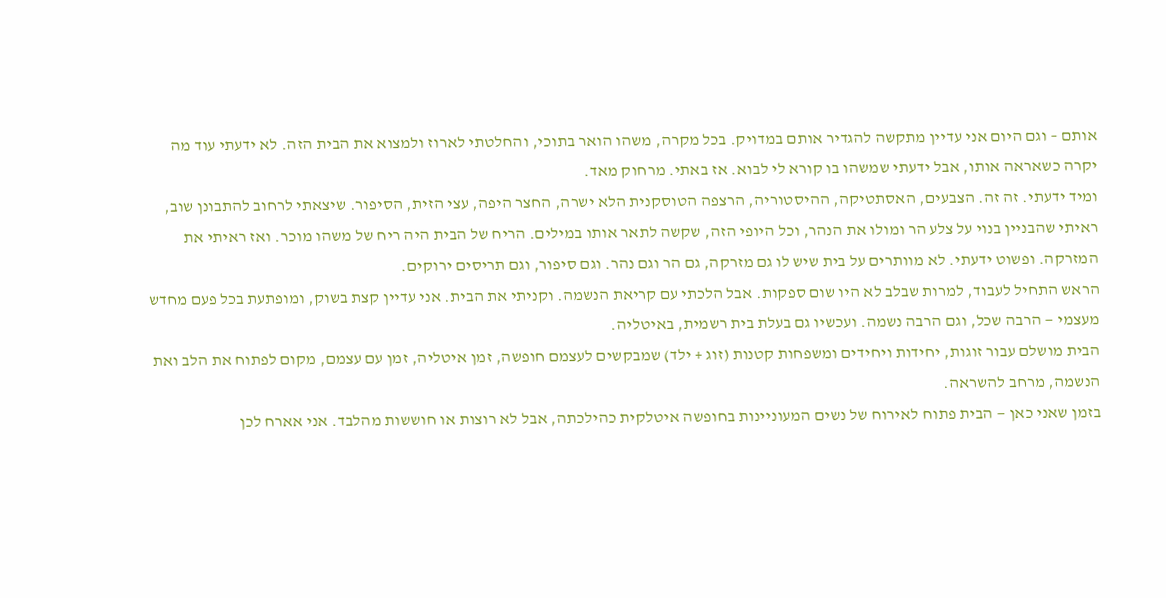אותם – וגם היום אני עדיין מתקשה להגדיר אותם במדויק. בכל מקרה, משהו הואר בתוכי, והחלטתי לארוז ולמצוא את הבית הזה. לא ידעתי עוד מה יקרה כשאראה אותו, אבל ידעתי שמשהו בו קורא לי לבוא. אז באתי. מרחוק מאד.
ומיד ידעתי. זה זה. הצבעים, האסתטיקה, ההיסטוריה, הרצפה הטוסקנית הלא ישרה, החצר היפה, עצי הזית, הסיפור. שיצאתי לרחוב להתבונן שוב, ראיתי שהבניין בנוי על צלע הר ומולו את הנהר, וכל היופי הזה, שקשה לתאר אותו במילים. הריח של הבית היה ריח של משהו מוכר. ואז ראיתי את המזרקה. ופשוט ידעתי. לא מוותרים על בית שיש לו גם מזרקה, גם הר וגם נהר. וגם סיפור, וגם תריסים ירוקים.
הראש התחיל לעבוד, למרות שבלב לא היו שום ספקות. אבל הלכתי עם קריאת הנשמה. וקניתי את הבית. אני עדיין קצת בשוק, ומופתעת בכל פעם מחדש מעצמי — הרבה שכל, וגם הרבה נשמה. ועכשיו גם בעלת בית רשמית, באיטליה.
הבית מושלם עבור זוגות, יחידות ויחידים ומשפחות קטנות (זוג + ילד) שמבקשים לעצמם חופשה, זמן איטליה, זמן עם עצמם, מקום לפתוח את הלב ואת הנשמה, מרחב להשראה.
בזמן שאני כאן — הבית פתוח לאירוח של נשים המעוניינות בחופשה איטלקית כהילכתה, אבל לא רוצות או חוששות מהלבד. אני אארח לכן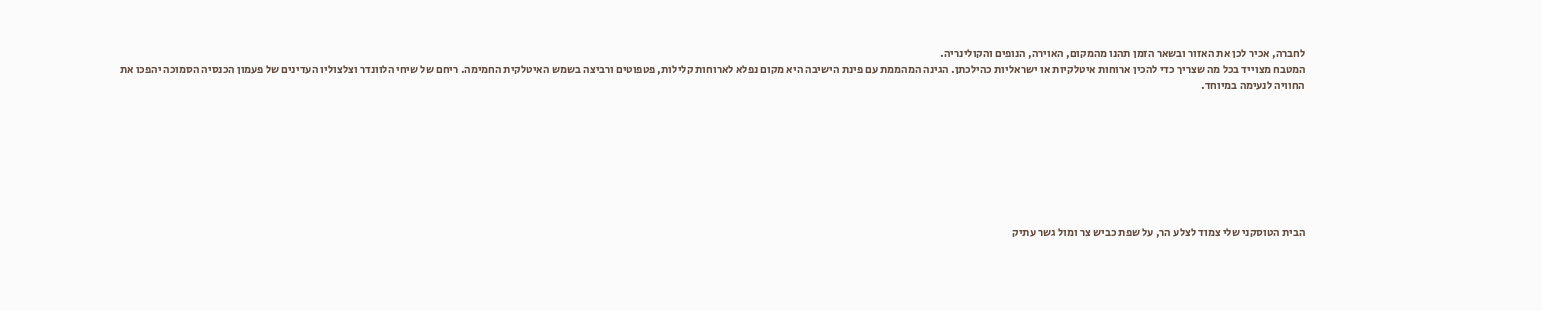לחברה, אכיר לכן את האזור ובשאר הזמן תהנו מהמקום, האוירה, הנופים והקולינריה.
המטבח מצוייד בכל מה שצריך כדי להכין ארוחות איטלקיות או ישראליות כהילכתן. הגינה המהממת עם פינת הישיבה היא מקום נפלא לארוחות קלילות, פטפוטים ורביצה בשמש האיטלקית החמימה. ריחם של שיחי הלוונדר וצלצוליו העדינים של פעמון הכנסיה הסמוכה יהפכו את החוויה לנעימה במיוחד.








הבית הטוסקני שלי צמוד לצלע הר, על שפת כביש צר ומול גשר עתיק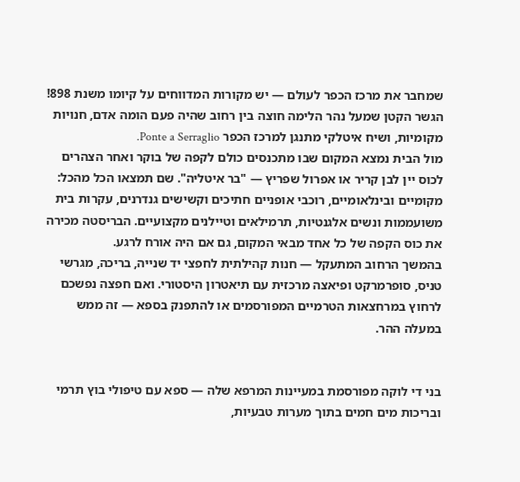שמחבר את מרכז הכפר לעולם — יש מקורות המדווחים על קיומו משנת 898! הגשר הקטן שמעל נהר הלימה חוצה בין רחוב שהיה פעם הומה אדם, חנויות מקומיות, ושיח איטלקי מתנגן למרכז הכפר Ponte a Serraglio.
מול הבית נמצא המקום שבו מתכנסים כולם לקפה של בוקר ואחר הצהרים לכוס יין לבן קריר או אפרול שפריץ — "בר איטליה". שם תמצאו הכל מהכל: מקומיים ובינלאומיים, רוכבי אופניים חתיכים וקשישים גנדרנים, עקרות בית משועממות ונשים אלגנטיות, תרמילאים וטיילנים מקצועיים. הבריסטה מכירה את כוס הקפה של כל אחד מבאי המקום, גם אם היה אורח לרגע.
בהמשך הרחוב המתעקל — חנות קהילתית לחפצי יד שנייה, בריכה, מגרשי טניס, סופרמרקט ופיאצה מרכזית עם תיאטרון היסטורי. ואם חפצה נפשכם לרחוץ במרחצאות הטרמיים המפורסמים או להתפנק בספא — זה ממש במעלה ההר.


בני די לוקה מפורסמת במעיינות המרפא שלה — ספא עם טיפולי בוץ תרמי ובריכות מים חמים בתוך מערות טבעיות,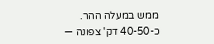ממש במעלה ההר.
כ-40-50 דק' צפונה —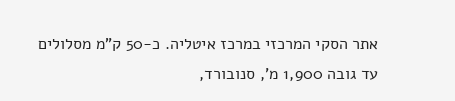אתר הסקי המרכזי במרכז איטליה. כ-50 ק"מ מסלולים עד גובה 1,900 מ', סנובורד,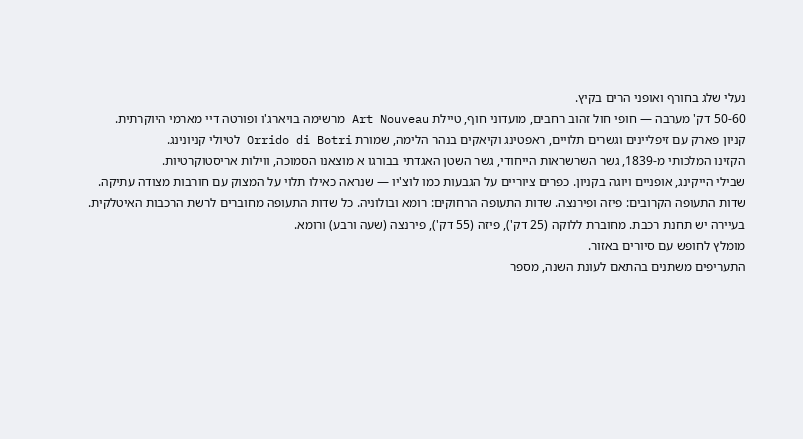נעלי שלג בחורף ואופני הרים בקיץ.
50-60 דק' מערבה — חופי חול זהוב רחבים, מועדוני חוף, טיילת Art Nouveau מרשימה בויארג'ו ופורטה דיי מארמי היוקרתית.
קניון פארק עם זיפליינים וגשרים תלויים, ראפטינג וקיאקים בנהר הלימה, שמורת Orrido di Botri לטיולי קניונינג.
הקזינו המלכותי מ-1839, גשר השרשראות הייחודי, גשר השטן האגדתי בבורגו א מוצאנו הסמוכה, ווילות אריסטוקרטיות.
שבילי הייקינג, אופניים ויוגה בקניון. כפרים ציוריים על הגבעות כמו לוצ'יו — שנראה כאילו תלוי על המצוק עם חורבות מצודה עתיקה.
שדות התעופה הקרובים: פיזה ופירנצה. שדות התעופה הרחוקים: רומא ובולוניה. כל שדות התעופה מחוברים לרשת הרכבות האיטלקית.
בעיירה יש תחנת רכבת. מחוברת ללוקה (25 דק'), פיזה (55 דק'), פירנצה (שעה ורבע) ורומא.
מומלץ לחופש עם סיורים באזור.
התעריפים משתנים בהתאם לעונת השנה, מספר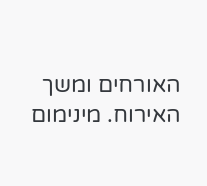האורחים ומשך האירוח. מינימום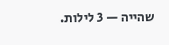שהייה — 3 לילות.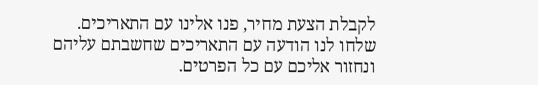לקבלת הצעת מחיר, פנו אלינו עם התאריכים.
שלחו לנו הודעה עם התאריכים שחשבתם עליהם ונחזור אליכם עם כל הפרטים.